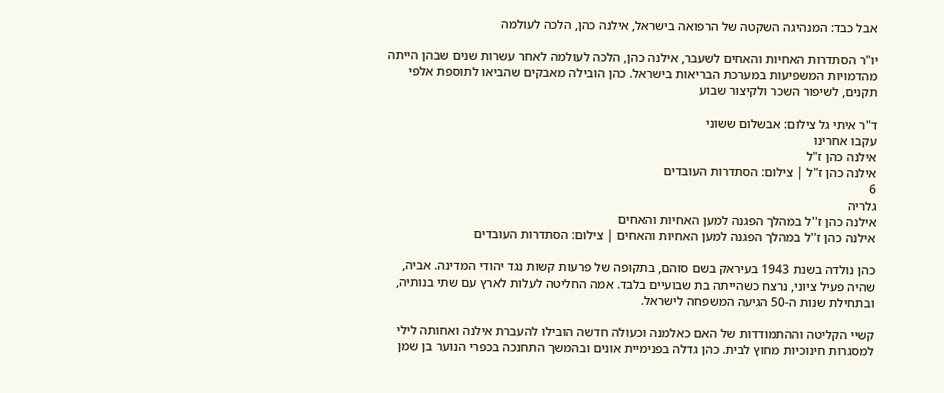אבל כבד: המנהיגה השקטה של הרפואה בישראל, אילנה כהן, הלכה לעולמה

יו"ר הסתדרות האחיות והאחים לשעבר, אילנה כהן, הלכה לעולמה לאחר עשרות שנים שבהן הייתה מהדמויות המשפיעות במערכת הבריאות בישראל. כהן הובילה מאבקים שהביאו לתוספת אלפי תקנים, לשיפור השכר ולקיצור שבוע

ד"ר איתי גל צילום: אבשלום ששוני
עקבו אחרינו
אילנה כהן ז"ל
אילנה כהן ז"ל | צילום: הסתדרות העובדים
6
גלריה
אילנה כהן ז''ל במהלך הפגנה למען האחיות והאחים
אילנה כהן ז''ל במהלך הפגנה למען האחיות והאחים | צילום: הסתדרות העובדים

כהן נולדה בשנת 1943 בעיראק בשם סוהם, בתקופה של פרעות קשות נגד יהודי המדינה. אביה, שהיה פעיל ציוני, נרצח כשהייתה בת שבועיים בלבד. אמה החליטה לעלות לארץ עם שתי בנותיה, ובתחילת שנות ה-50 הגיעה המשפחה לישראל.

קשיי הקליטה וההתמודדות של האם כאלמנה וכעולה חדשה הובילו להעברת אילנה ואחותה לילי למסגרות חינוכיות מחוץ לבית. כהן גדלה בפנימיית אונים ובהמשך התחנכה בכפרי הנוער בן שמן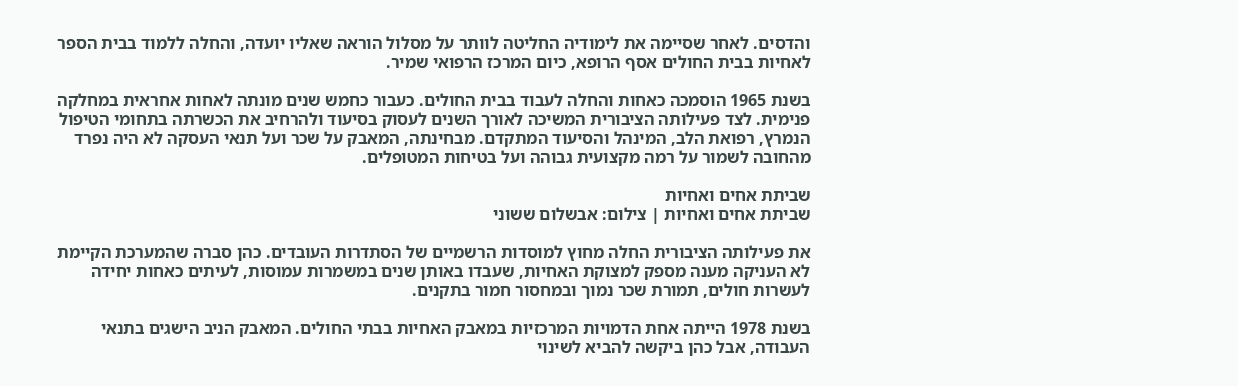והדסים. לאחר שסיימה את לימודיה החליטה לוותר על מסלול הוראה שאליו יועדה, והחלה ללמוד בבית הספר לאחיות בבית החולים אסף הרופא, כיום המרכז הרפואי שמיר.

בשנת 1965 הוסמכה כאחות והחלה לעבוד בבית החולים. כעבור כחמש שנים מונתה לאחות אחראית במחלקה פנימית. לצד פעילותה הציבורית המשיכה לאורך השנים לעסוק בסיעוד ולהרחיב את הכשרתה בתחומי הטיפול הנמרץ, רפואת הלב, המינהל והסיעוד המתקדם. מבחינתה, המאבק על שכר ועל תנאי העסקה לא היה נפרד מהחובה לשמור על רמה מקצועית גבוהה ועל בטיחות המטופלים.

שביתת אחים ואחיות
שביתת אחים ואחיות | צילום: אבשלום ששוני

את פעילותה הציבורית החלה מחוץ למוסדות הרשמיים של הסתדרות העובדים. כהן סברה שהמערכת הקיימת לא העניקה מענה מספק למצוקת האחיות, שעבדו באותן שנים במשמרות עמוסות, לעיתים כאחות יחידה לעשרות חולים, תמורת שכר נמוך ובמחסור חמור בתקנים.

בשנת 1978 הייתה אחת הדמויות המרכזיות במאבק האחיות בבתי החולים. המאבק הניב הישגים בתנאי העבודה, אבל כהן ביקשה להביא לשינוי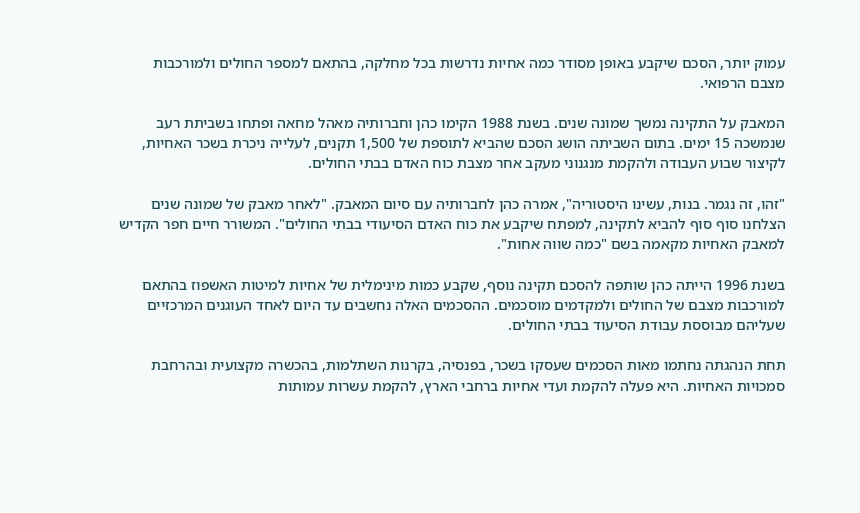עמוק יותר, הסכם שיקבע באופן מסודר כמה אחיות נדרשות בכל מחלקה, בהתאם למספר החולים ולמורכבות מצבם הרפואי.

המאבק על התקינה נמשך שמונה שנים. בשנת 1988 הקימו כהן וחברותיה מאהל מחאה ופתחו בשביתת רעב שנמשכה 15 ימים. בתום השביתה הושג הסכם שהביא לתוספת של 1,500 תקנים, לעלייה ניכרת בשכר האחיות, לקיצור שבוע העבודה ולהקמת מנגנוני מעקב אחר מצבת כוח האדם בבתי החולים.

"זהו, זה נגמר. בנות, עשינו היסטוריה", אמרה כהן לחברותיה עם סיום המאבק. "לאחר מאבק של שמונה שנים הצלחנו סוף סוף להביא לתקינה, למפתח שיקבע את כוח האדם הסיעודי בבתי החולים". המשורר חיים חפר הקדיש למאבק האחיות מקאמה בשם "כמה שווה אחות".

בשנת 1996 הייתה כהן שותפה להסכם תקינה נוסף, שקבע כמות מינימלית של אחיות למיטות האשפוז בהתאם למורכבות מצבם של החולים ולמקדמים מוסכמים. ההסכמים האלה נחשבים עד היום לאחד העוגנים המרכזיים שעליהם מבוססת עבודת הסיעוד בבתי החולים.

תחת הנהגתה נחתמו מאות הסכמים שעסקו בשכר, בפנסיה, בקרנות השתלמות, בהכשרה מקצועית ובהרחבת סמכויות האחיות. היא פעלה להקמת ועדי אחיות ברחבי הארץ, להקמת עשרות עמותות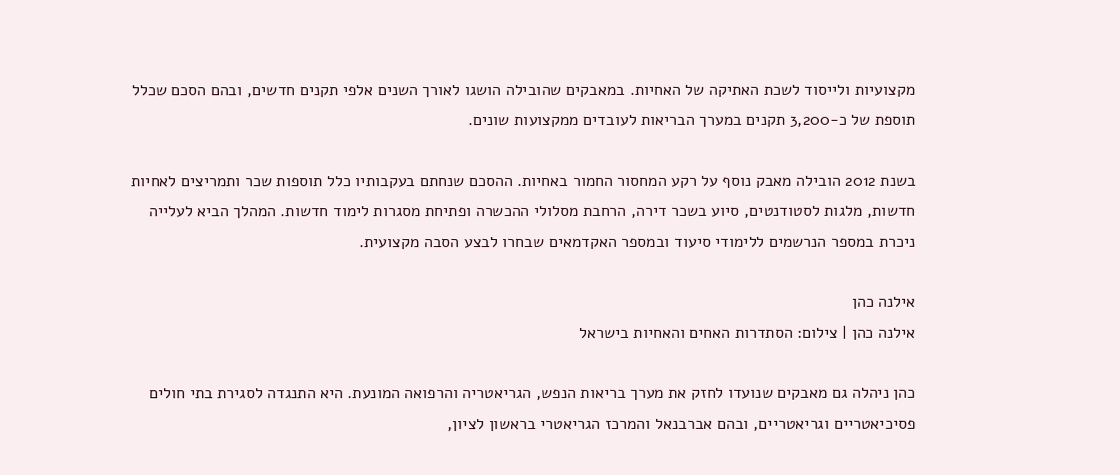מקצועיות ולייסוד לשכת האתיקה של האחיות. במאבקים שהובילה הושגו לאורך השנים אלפי תקנים חדשים, ובהם הסכם שכלל תוספת של כ-3,200 תקנים במערך הבריאות לעובדים ממקצועות שונים.

בשנת 2012 הובילה מאבק נוסף על רקע המחסור החמור באחיות. ההסכם שנחתם בעקבותיו כלל תוספות שכר ותמריצים לאחיות חדשות, מלגות לסטודנטים, סיוע בשכר דירה, הרחבת מסלולי ההכשרה ופתיחת מסגרות לימוד חדשות. המהלך הביא לעלייה ניכרת במספר הנרשמים ללימודי סיעוד ובמספר האקדמאים שבחרו לבצע הסבה מקצועית.

אילנה כהן
אילנה כהן | צילום: הסתדרות האחים והאחיות בישראל

כהן ניהלה גם מאבקים שנועדו לחזק את מערך בריאות הנפש, הגריאטריה והרפואה המונעת. היא התנגדה לסגירת בתי חולים פסיכיאטריים וגריאטריים, ובהם אברבנאל והמרכז הגריאטרי בראשון לציון,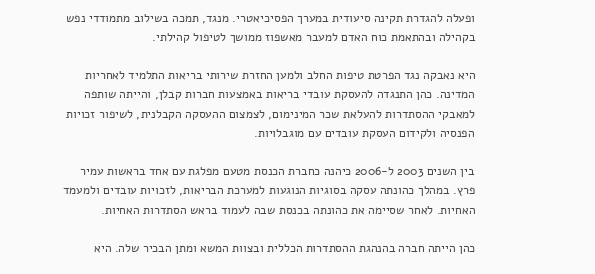ופעלה להגדרת תקינה סיעודית במערך הפסיכיאטרי. מנגד, תמכה בשילוב מתמודדי נפש בקהילה ובהתאמת כוח האדם למעבר מאשפוז ממושך לטיפול קהילתי.

היא נאבקה נגד הפרטת טיפות החלב ולמען החזרת שירותי בריאות התלמיד לאחריות המדינה. כהן התנגדה להעסקת עובדי בריאות באמצעות חברות קבלן, והייתה שותפה למאבקי ההסתדרות להעלאת שכר המינימום, לצמצום ההעסקה הקבלנית, לשיפור זכויות הפנסיה ולקידום העסקת עובדים עם מוגבלויות.

בין השנים 2003 ל-2006 כיהנה כחברת הכנסת מטעם מפלגת עם אחד בראשות עמיר פרץ. במהלך כהונתה עסקה בסוגיות הנוגעות למערכת הבריאות, לזכויות עובדים ולמעמד האחיות. לאחר שסיימה את כהונתה בכנסת שבה לעמוד בראש הסתדרות האחיות.

כהן הייתה חברה בהנהגת ההסתדרות הכללית ובצוות המשא ומתן הבכיר שלה. היא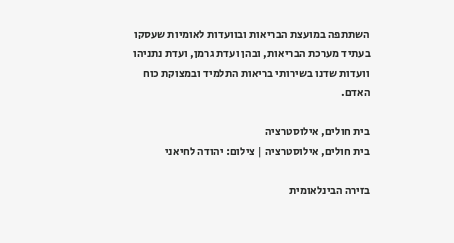השתתפה במועצת הבריאות ובוועדות לאומיות שעסקו בעתיד מערכת הבריאות, ובהן ועדת גרמן, ועדת נתניהו וועדות שדנו בשירותי בריאות התלמיד ובמצוקת כוח האדם.

בית חולים, אילוסטרציה
בית חולים, אילוסטרציה | צילום: יהודה לחיאני

בזירה הבינלאומית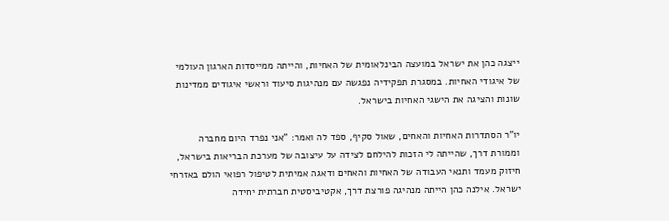ייצגה כהן את ישראל במועצה הבינלאומית של האחיות, והייתה ממייסדות הארגון העולמי של איגודי האחיות. במסגרת תפקידיה נפגשה עם מנהיגות סיעוד וראשי איגודים ממדינות שונות והציגה את הישגי האחיות בישראל.

יו"ר הסתדרות האחיות והאחים, שאול סקיף, ספד לה ואמר: "אני נפרד היום מחברה וממורת דרך, שהייתה לי הזכות להילחם לצידה על עיצובה של מערכת הבריאות בישראל, חיזוק מעמד ותנאי העבודה של האחיות והאחים ודאגה אמיתית לטיפול רפואי הולם באזרחי ישראל. אילנה כהן הייתה מנהיגה פורצת דרך, אקטיביסטית חברתית יחידה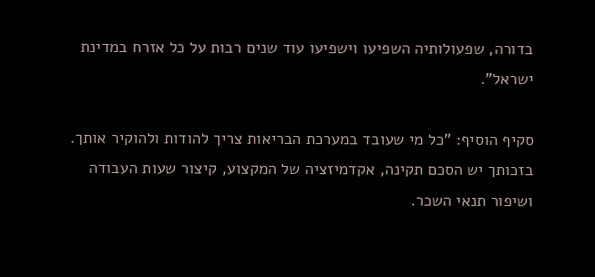בדורה, שפעולותיה השפיעו וישפיעו עוד שנים רבות על כל אזרח במדינת ישראל".

סקיף הוסיף: "כל מי שעובד במערכת הבריאות צריך להודות ולהוקיר אותך. בזכותך יש הסכם תקינה, אקדמיזציה של המקצוע, קיצור שעות העבודה ושיפור תנאי השכר.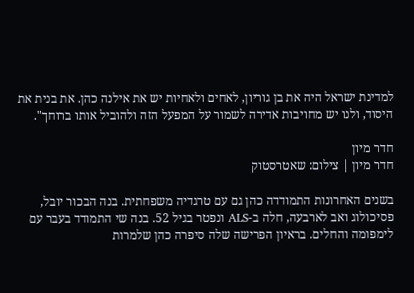למדינת ישראל היה את בן גוריון, לאחים ולאחיות יש את אילנה כהן. את בנית את היסוד, ולנו יש מחויבות אדירה לשמור על המפעל הזה ולהוביל אותו ברוחך".

חדר מיון
חדר מיון | צילום: שאטרסטוק

בשנים האחרונות התמודדה כהן גם עם טרגדיה משפחתית. בנה הבכור יובל, פסיכולוג ואב לארבעה, חלה ב-ALS ונפטר בגיל 52. בנה שי התמודד בעבר עם לימפומה והחלים. בראיון הפרישה שלה סיפרה כהן שלמרות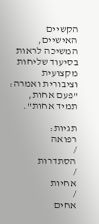הקשיים האישיים, המשיכה לראות בסיעוד שליחות מקצועית וציבורית ואמרה: "פעם אחות, תמיד אחות".

תגיות:
רפואה
/
הסתדרות
/
אחיות
/
אחים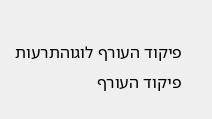פיקוד העורף לוגוהתרעות פיקוד העורף